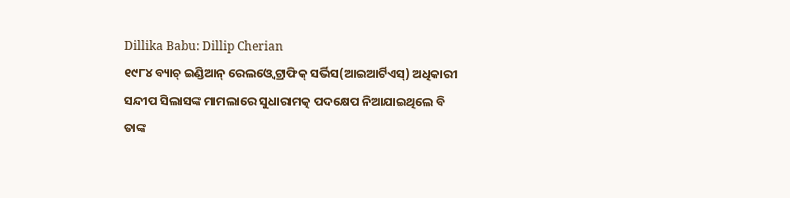Dillika Babu: Dillip Cherian
୧୯୮୪ ବ୍ୟାଚ୍ ଇଣ୍ଡିଆନ୍ ରେଲଓ୍ବେ ଟ୍ରାଫିକ୍ ସର୍ଭିସ(ଆଇଆର୍ଟିଏସ୍) ଅଧିକାରୀ ସନ୍ଦୀପ ସିଲାସଙ୍କ ମାମଲାରେ ସୁଧାରାମତ୍କ ପଦକ୍ଷେପ ନିଆଯାଇଥିଲେ ବି ତାଙ୍କ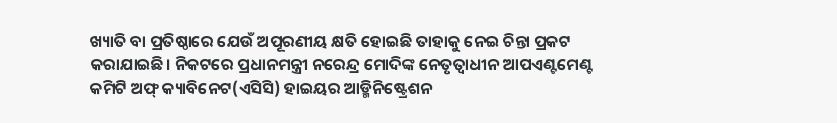ଖ୍ୟାତି ବା ପ୍ରତିଷ୍ଠାରେ ଯେଉଁ ଅପୂରଣୀୟ କ୍ଷତି ହୋଇଛି ତାହାକୁ ନେଇ ଚିନ୍ତା ପ୍ରକଟ କରାଯାଇଛି। ନିକଟରେ ପ୍ରଧାନମନ୍ତ୍ରୀ ନରେନ୍ଦ୍ର ମୋଦିଙ୍କ ନେତୃତ୍ୱାଧୀନ ଆପଏଣ୍ଟମେଣ୍ଟ କମିଟି ଅଫ୍ କ୍ୟାବିନେଟ(ଏସିସି) ହାଇୟର ଆଡ୍ମିନିଷ୍ଟ୍ରେଶନ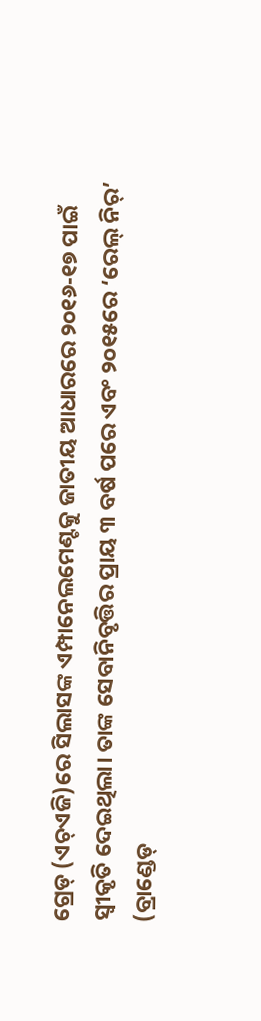ଗ୍ରେଡ୍ (ଏଚ୍ଏଜି)ରେ ସିଲାସଙ୍କ ଏମ୍ପାନେଲମେଣ୍ଟକୁ ଜାତୀୟ ଆଧାରରେ ୨୦୧୬-୧୭ ପାଇଁ ସ୍ବୀକୃତି ଦେଇଥିଲା। ତାଙ୍କ ସେବାନିବୃତ୍ତିର ପ୍ରାୟ ୩ ବର୍ଷ ପରେ ଏବଂ ୨୦୧୫ରେ ‘ରେଲ୍ ନିର୍’ (ବ୍ରାଣ୍ଡେଡ୍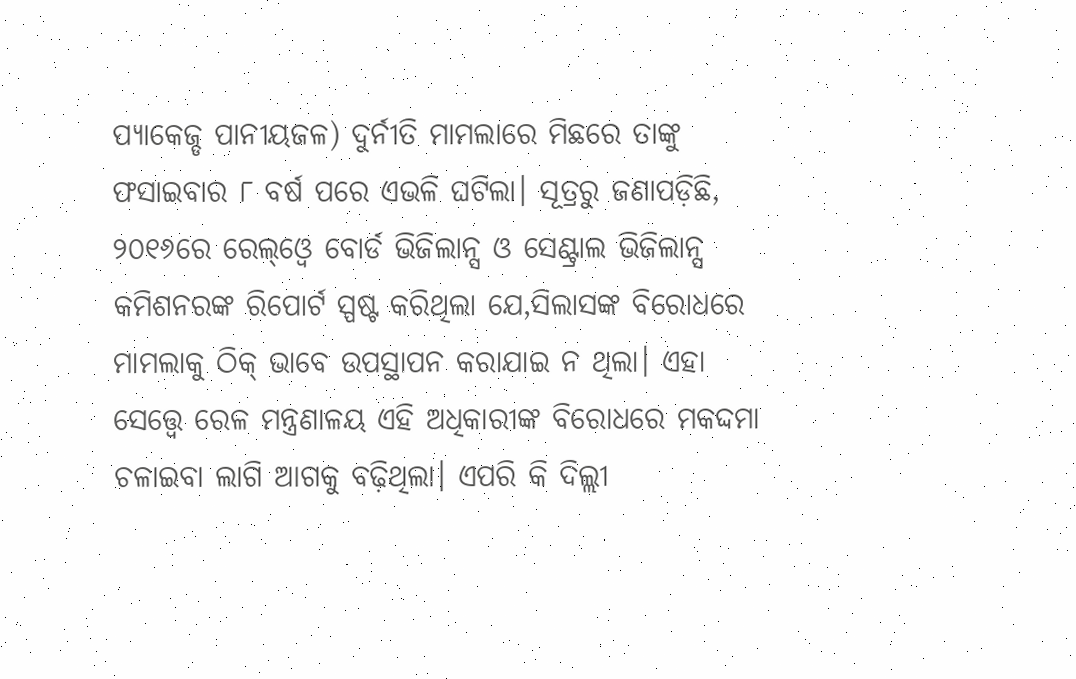ପ୍ୟାକେଜ୍ଡ ପାନୀୟଜଳ) ଦୁର୍ନୀତି ମାମଲାରେ ମିଛରେ ତାଙ୍କୁ ଫସାଇବାର ୮ ବର୍ଷ ପରେ ଏଭଳି ଘଟିଲା। ସୂତ୍ରରୁ ଜଣାପଡ଼ିଛି, ୨୦୧୬ରେ ରେଲ୍ଓ୍ବେ ବୋର୍ଡ ଭିଜିଲାନ୍ସ ଓ ସେଣ୍ଟ୍ରାଲ ଭିଜିଲାନ୍ସ କମିଶନରଙ୍କ ରିପୋର୍ଟ ସ୍ପଷ୍ଟ କରିଥିଲା ଯେ,ସିଲାସଙ୍କ ବିରୋଧରେ ମାମଲାକୁ ଠିକ୍ ଭାବେ ଉପସ୍ଥାପନ କରାଯାଇ ନ ଥିଲା। ଏହା ସେତ୍ତ୍ୱେ ରେଳ ମନ୍ତ୍ରଣାଳୟ ଏହି ଅଧିକାରୀଙ୍କ ବିରୋଧରେ ମକଦ୍ଦମା ଚଳାଇବା ଲାଗି ଆଗକୁ ବଢ଼ିଥିଲା। ଏପରି କି ଦିଲ୍ଲୀ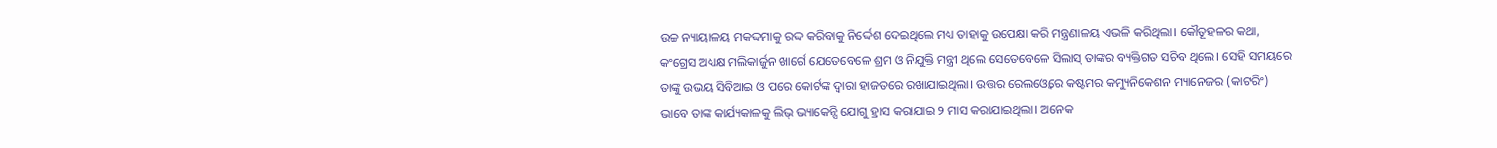ଉଚ୍ଚ ନ୍ୟାୟାଳୟ ମକଦ୍ଦମାକୁ ରଦ୍ଦ କରିବାକୁ ନିର୍ଦ୍ଦେଶ ଦେଇଥିଲେ ମଧ୍ୟ ତାହାକୁ ଉପେକ୍ଷା କରି ମନ୍ତ୍ରଣାଳୟ ଏଭଳି କରିଥିଲା। କୌତୂହଳର କଥା, କଂଗ୍ରେସ ଅଧ୍ୟକ୍ଷ ମଲିକାର୍ଜୁନ ଖାର୍ଗେ ଯେତେବେଳେ ଶ୍ରମ ଓ ନିଯୁକ୍ତି ମନ୍ତ୍ରୀ ଥିଲେ ସେତେବେଳେ ସିଲାସ୍ ତାଙ୍କର ବ୍ୟକ୍ତିଗତ ସଚିବ ଥିଲେ। ସେହି ସମୟରେ ତାଙ୍କୁ ଉଭୟ ସିବିଆଇ ଓ ପରେ କୋର୍ଟଙ୍କ ଦ୍ୱାରା ହାଜତରେ ରଖାଯାଇଥିଲା। ଉତ୍ତର ରେଲଓ୍ବେରେ କଷ୍ଟମର କମ୍ୟୁନିକେଶନ ମ୍ୟାନେଜର (କାଟରିଂ) ଭାବେ ତାଙ୍କ କାର୍ଯ୍ୟକାଳକୁ ଲିଭ୍ ଭ୍ୟାକେନ୍ସି ଯୋଗୁ ହ୍ରାସ କରାଯାଇ ୨ ମାସ କରାଯାଇଥିଲା। ଅନେକ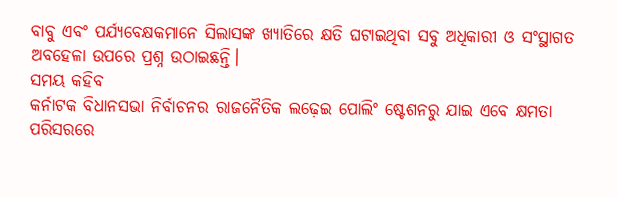ବାବୁ ଏବଂ ପର୍ଯ୍ୟବେକ୍ଷକମାନେ ସିଲାସଙ୍କ ଖ୍ୟାତିରେ କ୍ଷତି ଘଟାଇଥିବା ସବୁ ଅଧିକାରୀ ଓ ସଂସ୍ଥାଗତ ଅବହେଳା ଉପରେ ପ୍ରଶ୍ନ ଉଠାଇଛନ୍ତି।
ସମୟ କହିବ
କର୍ନାଟକ ବିଧାନସଭା ନିର୍ବାଚନର ରାଜନୈତିକ ଲଢ଼େଇ ପୋଲିଂ ଷ୍ଟେଶନରୁ ଯାଇ ଏବେ କ୍ଷମତା ପରିସରରେ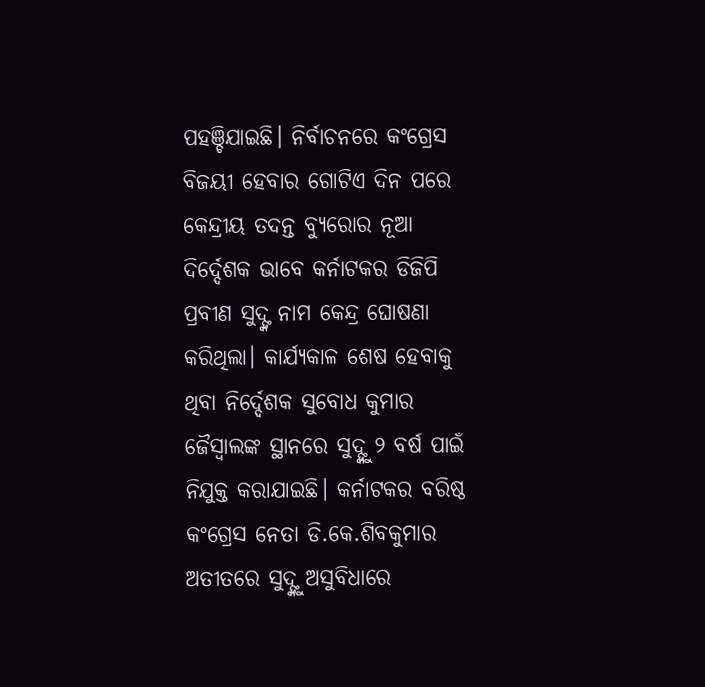ପହଞ୍ଚିଯାଇଛି। ନିର୍ବାଚନରେ କଂଗ୍ରେସ ବିଜୟୀ ହେବାର ଗୋଟିଏ ଦିନ ପରେ କେନ୍ଦ୍ରୀୟ ତଦନ୍ତ ବ୍ୟୁରୋର ନୂଆ ଦିର୍ଦ୍ଦେଶକ ଭାବେ କର୍ନାଟକର ଡିଜିପି ପ୍ରବୀଣ ସୁଦ୍ଙ୍କ ନାମ କେନ୍ଦ୍ର ଘୋଷଣା କରିଥିଲା। କାର୍ଯ୍ୟକାଳ ଶେଷ ହେବାକୁ ଥିବା ନିର୍ଦ୍ଦେଶକ ସୁବୋଧ କୁମାର ଜୈସ୍ବାଲଙ୍କ ସ୍ଥାନରେ ସୁଦ୍ଙ୍କୁ ୨ ବର୍ଷ ପାଇଁ ନିଯୁକ୍ତ କରାଯାଇଛି। କର୍ନାଟକର ବରିଷ୍ଠ କଂଗ୍ରେସ ନେତା ଡି.କେ.ଶିବକୁମାର ଅତୀତରେ ସୁଦ୍ଙ୍କୁ ଅସୁବିଧାରେ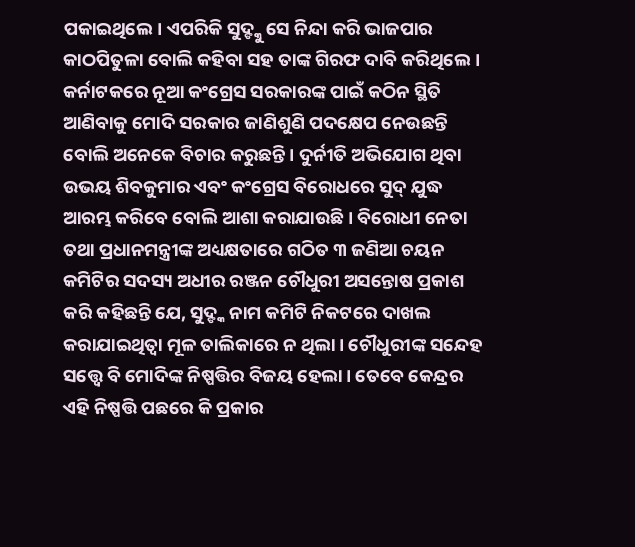ପକାଇଥିଲେ। ଏପରିକି ସୁଦ୍ଙ୍କୁ ସେ ନିନ୍ଦା କରି ଭାଜପାର କାଠପିତୁଳା ବୋଲି କହିବା ସହ ତାଙ୍କ ଗିରଫ ଦାବି କରିଥିଲେ। କର୍ନାଟକରେ ନୂଆ କଂଗ୍ରେସ ସରକାରଙ୍କ ପାଇଁ କଠିନ ସ୍ଥିତି ଆଣିବାକୁ ମୋଦି ସରକାର ଜାଣିଶୁଣି ପଦକ୍ଷେପ ନେଉଛନ୍ତି ବୋଲି ଅନେକେ ବିଚାର କରୁଛନ୍ତି। ଦୁର୍ନୀତି ଅଭିଯୋଗ ଥିବା ଉଭୟ ଶିବକୁମାର ଏବଂ କଂଗ୍ରେସ ବିରୋଧରେ ସୁଦ୍ ଯୁଦ୍ଧ ଆରମ୍ଭ କରିବେ ବୋଲି ଆଶା କରାଯାଉଛି। ବିରୋଧୀ ନେତା ତଥା ପ୍ରଧାନମନ୍ତ୍ରୀଙ୍କ ଅଧ୍ୟକ୍ଷତାରେ ଗଠିତ ୩ ଜଣିଆ ଚୟନ କମିଟିର ସଦସ୍ୟ ଅଧୀର ରଞ୍ଜନ ଚୌଧୁରୀ ଅସନ୍ତୋଷ ପ୍ରକାଶ କରି କହିଛନ୍ତି ଯେ, ସୁଦ୍ଙ୍କ ନାମ କମିଟି ନିକଟରେ ଦାଖଲ କରାଯାଇଥିତ୍ବା ମୂଳ ତାଲିକାରେ ନ ଥିଲା। ଚୌଧୁରୀଙ୍କ ସନ୍ଦେହ ସତ୍ତ୍ୱେ ବି ମୋଦିଙ୍କ ନିଷ୍ପତ୍ତିର ବିଜୟ ହେଲା। ତେବେ କେନ୍ଦ୍ରର ଏହି ନିଷ୍ପତ୍ତି ପଛରେ କି ପ୍ରକାର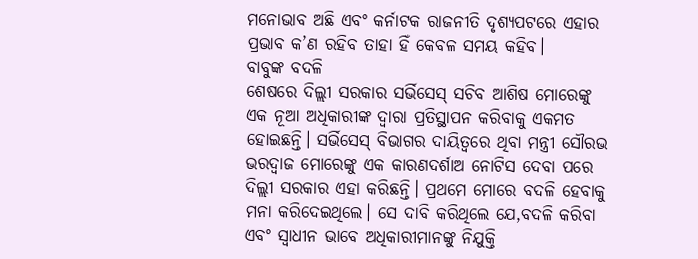ମନୋଭାବ ଅଛି ଏବଂ କର୍ନାଟକ ରାଜନୀତି ଦୃଶ୍ୟପଟରେ ଏହାର ପ୍ରଭାବ କ’ଣ ରହିବ ତାହା ହିଁ କେବଳ ସମୟ କହିବ।
ବାବୁଙ୍କ ବଦଳି
ଶେଷରେ ଦିଲ୍ଲୀ ସରକାର ସର୍ଭିସେସ୍ ସଚିବ ଆଶିଷ ମୋରେଙ୍କୁ ଏକ ନୂଆ ଅଧିକାରୀଙ୍କ ଦ୍ୱାରା ପ୍ରତିସ୍ଥାପନ କରିବାକୁ ଏକମତ ହୋଇଛନ୍ତି। ସର୍ଭିସେସ୍ ବିଭାଗର ଦାୟିତ୍ୱରେ ଥିବା ମନ୍ତ୍ରୀ ସୌରଭ ଭରଦ୍ୱାଜ ମୋରେଙ୍କୁ ଏକ କାରଣଦର୍ଶାଅ ନୋଟିସ ଦେବା ପରେ ଦିଲ୍ଲୀ ସରକାର ଏହା କରିଛନ୍ତି। ପ୍ରଥମେ ମୋରେ ବଦଳି ହେବାକୁ ମନା କରିଦେଇଥିଲେ। ସେ ଦାବି କରିଥିଲେ ଯେ,ବଦଳି କରିବା ଏବଂ ସ୍ବାଧୀନ ଭାବେ ଅଧିକାରୀମାନଙ୍କୁ ନିଯୁକ୍ତି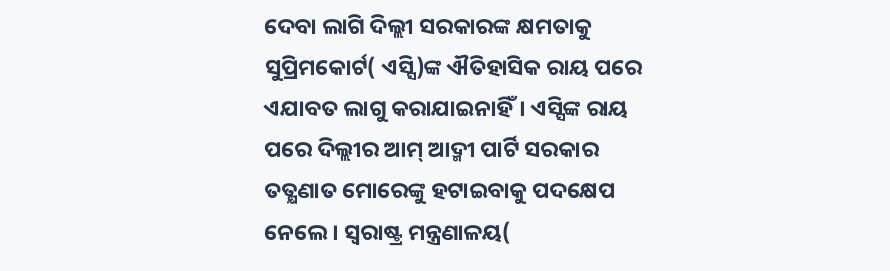ଦେବା ଲାଗି ଦିଲ୍ଲୀ ସରକାରଙ୍କ କ୍ଷମତାକୁ ସୁପ୍ରିମକୋର୍ଟ( ଏସ୍ସି)ଙ୍କ ଐତିହାସିକ ରାୟ ପରେ ଏଯାବତ ଲାଗୁ କରାଯାଇନାହିଁ। ଏସ୍ସିଙ୍କ ରାୟ ପରେ ଦିଲ୍ଲୀର ଆମ୍ ଆଦ୍ମୀ ପାର୍ଟି ସରକାର ତତ୍କ୍ଷଣାତ ମୋରେଙ୍କୁ ହଟାଇବାକୁ ପଦକ୍ଷେପ ନେଲେ। ସ୍ବରାଷ୍ଟ୍ର ମନ୍ତ୍ରଣାଳୟ(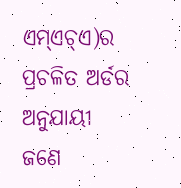ଏମ୍ଏଚ୍ଏ)ର ପ୍ରଚଳିତ ଅର୍ଡର ଅନୁଯାୟୀ ଜଣେ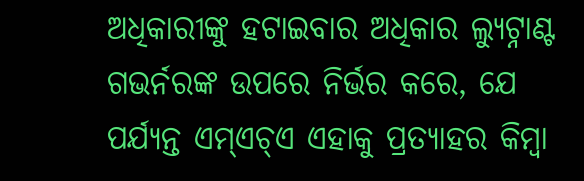ଅଧିକାରୀଙ୍କୁ ହଟାଇବାର ଅଧିକାର ଲ୍ୟୁଟ୍ନାଣ୍ଟ ଗଭର୍ନରଙ୍କ ଉପରେ ନିର୍ଭର କରେ, ଯେ ପର୍ଯ୍ୟନ୍ତ ଏମ୍ଏଚ୍ଏ ଏହାକୁ ପ୍ରତ୍ୟାହର କିମ୍ବା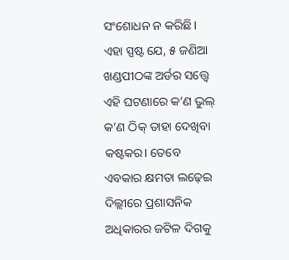ସଂଶୋଧନ ନ କରିଛି। ଏହା ସ୍ପଷ୍ଟ ଯେ, ୫ ଜଣିଆ ଖଣ୍ଡପୀଠଙ୍କ ଅର୍ଡର ସତ୍ତ୍ୱେ ଏହି ଘଟଣାରେ କ’ଣ ଭୁଲ୍ କ’ଣ ଠିକ୍ ତାହା ଦେଖିବା କଷ୍ଟକର। ତେବେ ଏବକାର କ୍ଷମତା ଲଢ଼େଇ ଦିଲ୍ଲୀରେ ପ୍ରଶାସନିକ ଅଧିକାରର ଜଟିଳ ଦିଗକୁ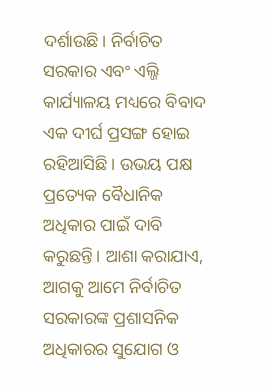ଦର୍ଶାଉଛି। ନିର୍ବାଚିତ ସରକାର ଏବଂ ଏଲ୍ଜି କାର୍ଯ୍ୟାଳୟ ମଧ୍ୟରେ ବିବାଦ ଏକ ଦୀର୍ଘ ପ୍ରସଙ୍ଗ ହୋଇ ରହିଆସିଛି। ଉଭୟ ପକ୍ଷ ପ୍ରତ୍ୟେକ ବୈଧାନିକ ଅଧିକାର ପାଇଁ ଦାବି କରୁଛନ୍ତି। ଆଶା କରାଯାଏ, ଆଗକୁ ଆମେ ନିର୍ବାଚିତ ସରକାରଙ୍କ ପ୍ରଶାସନିକ ଅଧିକାରର ସୁଯୋଗ ଓ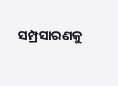ସମ୍ପ୍ରସାରଣକୁ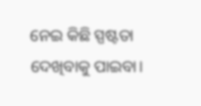ନେଇ କିଛି ସ୍ପଷ୍ଟତା ଦେଖିବାକୁ ପାଇବା।